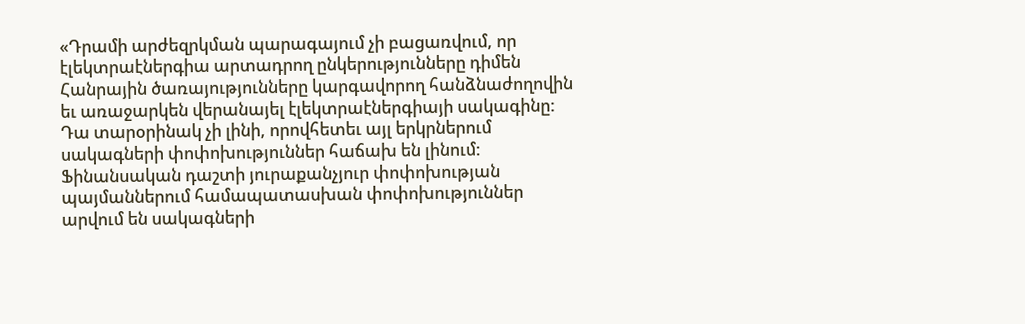«Դրամի արժեզրկման պարագայում չի բացառվում, որ էլեկտրաէներգիա արտադրող ընկերությունները դիմեն Հանրային ծառայությունները կարգավորող հանձնաժողովին եւ առաջարկեն վերանայել էլեկտրաէներգիայի սակագինը: Դա տարօրինակ չի լինի, որովհետեւ այլ երկրներում սակագների փոփոխություններ հաճախ են լինում: Ֆինանսական դաշտի յուրաքանչյուր փոփոխության պայմաններում համապատասխան փոփոխություններ արվում են սակագների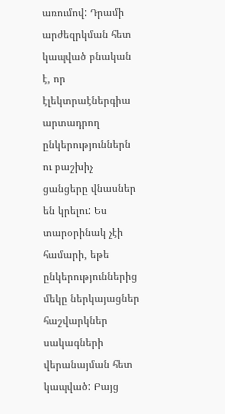առումով: Դրամի արժեզրկման հետ կապված բնական է, որ էլեկտրաէներգիա արտադրող ընկերություններն ու բաշխիչ ցանցերը վնասներ են կրելու: Ես տարօրինակ չէի համարի, եթե ընկերություններից մեկը ներկայացներ հաշվարկներ սակագների վերանայման հետ կապված: Բայց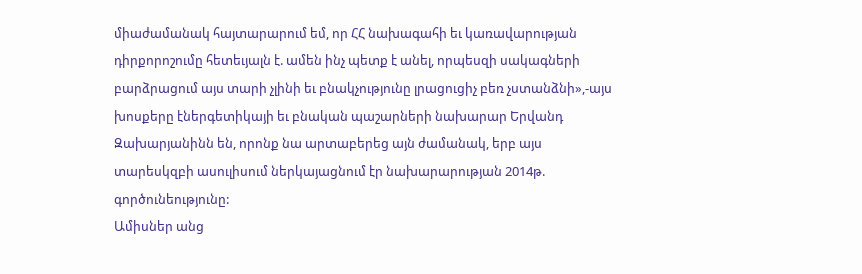միաժամանակ հայտարարում եմ, որ ՀՀ նախագահի եւ կառավարության դիրքորոշումը հետեւյալն է. ամեն ինչ պետք է անել, որպեսզի սակագների բարձրացում այս տարի չլինի եւ բնակչությունը լրացուցիչ բեռ չստանձնի»,-այս խոսքերը էներգետիկայի եւ բնական պաշարների նախարար Երվանդ Զախարյանինն են, որոնք նա արտաբերեց այն ժամանակ, երբ այս տարեսկզբի ասուլիսում ներկայացնում էր նախարարության 2014թ. գործունեությունը:
Ամիսներ անց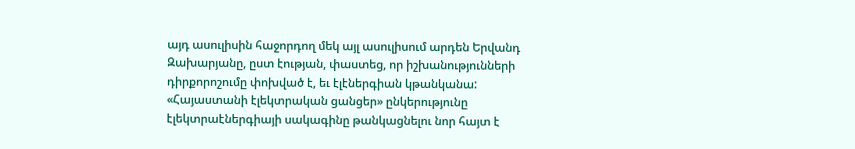այդ ասուլիսին հաջորդող մեկ այլ ասուլիսում արդեն Երվանդ Զախարյանը, ըստ էության, փաստեց, որ իշխանությունների դիրքորոշումը փոխված է, եւ էլէներգիան կթանկանա:
«Հայաստանի էլեկտրական ցանցեր» ընկերությունը էլեկտրաէներգիայի սակագինը թանկացնելու նոր հայտ է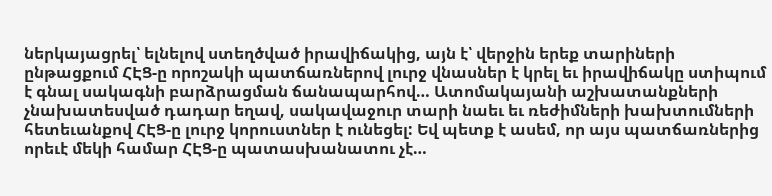ներկայացրել՝ ելնելով ստեղծված իրավիճակից, այն է՝ վերջին երեք տարիների ընթացքում ՀԷՑ-ը որոշակի պատճառներով լուրջ վնասներ է կրել եւ իրավիճակը ստիպում է գնալ սակագնի բարձրացման ճանապարհով… Ատոմակայանի աշխատանքների չնախատեսված դադար եղավ, սակավաջուր տարի նաեւ եւ ռեժիմների խախտումների հետեւանքով ՀԷՑ-ը լուրջ կորուստներ է ունեցել: Եվ պետք է ասեմ, որ այս պատճառներից որեւէ մեկի համար ՀԷՑ-ը պատասխանատու չէ…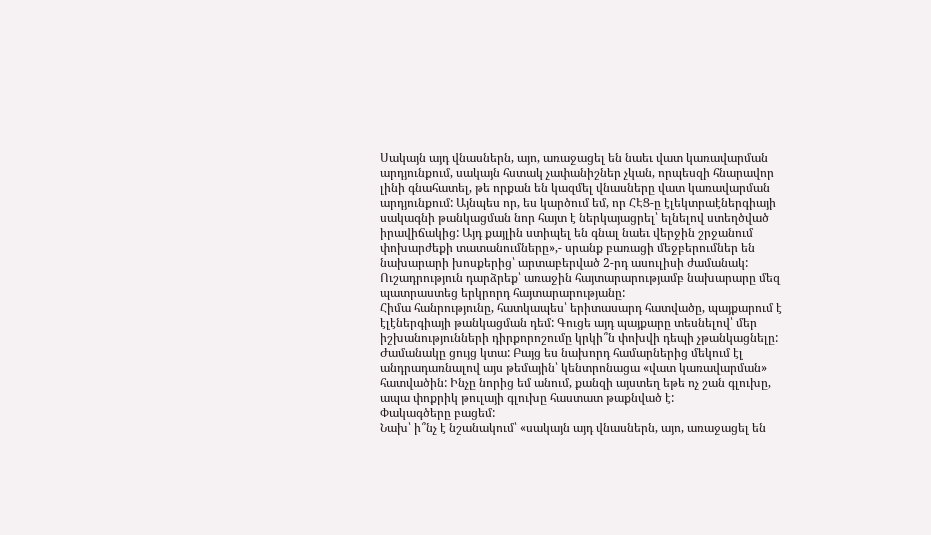Սակայն այդ վնասներն, այո, առաջացել են նաեւ վատ կառավարման արդյունքում, սակայն հստակ չափանիշներ չկան, որպեսզի հնարավոր լինի գնահատել, թե որքան են կազմել վնասները վատ կառավարման արդյունքում: Այնպես որ, ես կարծում եմ, որ ՀԷՑ-ը էլեկտրաէներգիայի սակագնի թանկացման նոր հայտ է ներկայացրել՝ ելնելով ստեղծված իրավիճակից: Այդ քայլին ստիպել են գնալ նաեւ վերջին շրջանում փոխարժեքի տատանումները»,- սրանք բառացի մեջբերումներ են նախարարի խոսքերից՝ արտաբերված 2-րդ ասուլիսի ժամանակ:
Ուշադրություն դարձրեք՝ առաջին հայտարարությամբ նախարարը մեզ պատրաստեց երկրորդ հայտարարությանը:
Հիմա հանրությունը, հատկապես՝ երիտասարդ հատվածը, պայքարում է էլէներգիայի թանկացման դեմ: Գուցե այդ պայքարը տեսնելով՝ մեր իշխանությունների դիրքորոշումը կրկի՞ն փոխվի դեպի չթանկացնելը: Ժամանակը ցույց կտա: Բայց ես նախորդ համարներից մեկում էլ անդրադառնալով այս թեմային՝ կենտրոնացա «վատ կառավարման» հատվածին: Ինչը նորից եմ անում, քանզի այստեղ եթե ոչ շան գլուխը, ապա փոքրիկ թուլայի գլուխը հաստատ թաքնված է:
Փակագծերը բացեմ:
Նախ՝ ի՞նչ է նշանակում՝ «սակայն այդ վնասներն, այո, առաջացել են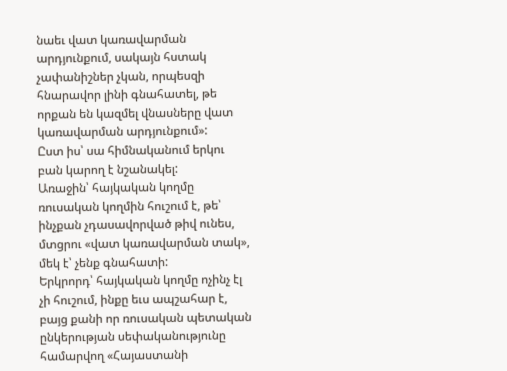նաեւ վատ կառավարման արդյունքում, սակայն հստակ չափանիշներ չկան, որպեսզի հնարավոր լինի գնահատել, թե որքան են կազմել վնասները վատ կառավարման արդյունքում»:
Ըստ իս՝ սա հիմնականում երկու բան կարող է նշանակել:
Առաջին՝ հայկական կողմը ռուսական կողմին հուշում է, թե՝ ինչքան չդասավորված թիվ ունես, մտցրու «վատ կառավարման տակ», մեկ է՝ չենք գնահատի:
Երկրորդ՝ հայկական կողմը ոչինչ էլ չի հուշում, ինքը եւս ապշահար է, բայց քանի որ ռուսական պետական ընկերության սեփականությունը համարվող «Հայաստանի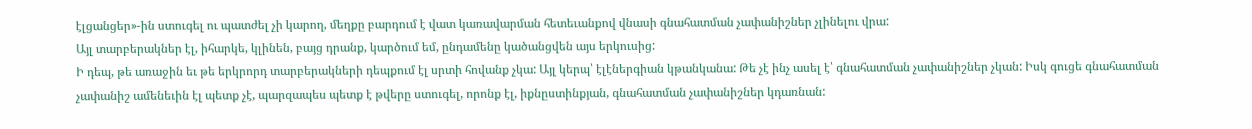էլցանցեր»-ին ստուգել ու պատժել չի կարող, մեղքը բարդում է վատ կառավարման հետեւանքով վնասի գնահատման չափանիշներ չլինելու վրա:
Այլ տարբերակներ էլ, իհարկե, կլինեն, բայց դրանք, կարծում եմ, ընդամենը կածանցվեն այս երկուսից:
Ի դեպ, թե առաջին եւ թե երկրորդ տարբերակների դեպքում էլ սրտի հովանք չկա: Այլ կերպ՝ էլէներգիան կթանկանա: Թե չէ ինչ ասել է՝ գնահատման չափանիշներ չկան: Իսկ գուցե գնահատման չափանիշ ամենեւին էլ պետք չէ, պարզապես պետք է թվերը ստուգել, որոնք էլ, իքնըստինքյան, գնահատման չափանիշներ կդառնան: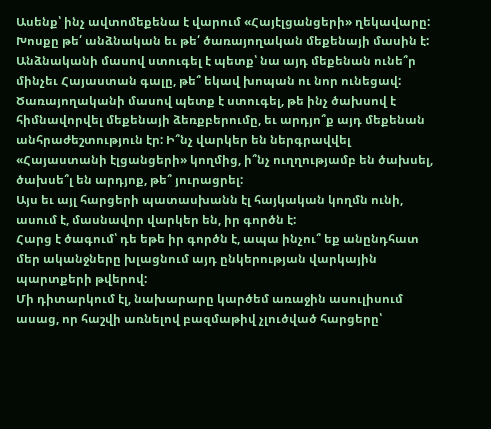Ասենք՝ ինչ ավտոմեքենա է վարում «Հայէլցանցերի» ղեկավարը: Խոսքը թե՛ անձնական եւ թե՛ ծառայողական մեքենայի մասին է: Անձնականի մասով ստուգել է պետք՝ նա այդ մեքենան ունե՞ր մինչեւ Հայաստան գալը, թե՞ եկավ խոպան ու նոր ունեցավ:
Ծառայողականի մասով պետք է ստուգել, թե ինչ ծախսով է հիմնավորվել մեքենայի ձեռքբերումը, եւ արդյո՞ք այդ մեքենան անհրաժեշտություն էր: Ի՞նչ վարկեր են ներգրավվել «Հայաստանի էլցանցերի» կողմից, ի՞նչ ուղղությամբ են ծախսել, ծախսե՞լ են արդյոք, թե՞ յուրացրել:
Այս եւ այլ հարցերի պատասխանն էլ հայկական կողմն ունի, ասում է, մասնավոր վարկեր են, իր գործն է:
Հարց է ծագում՝ դե եթե իր գործն է, ապա ինչու՞ եք անընդհատ մեր ականջները խլացնում այդ ընկերության վարկային պարտքերի թվերով:
Մի դիտարկում էլ, նախարարը կարծեմ առաջին ասուլիսում ասաց, որ հաշվի առնելով բազմաթիվ չլուծված հարցերը՝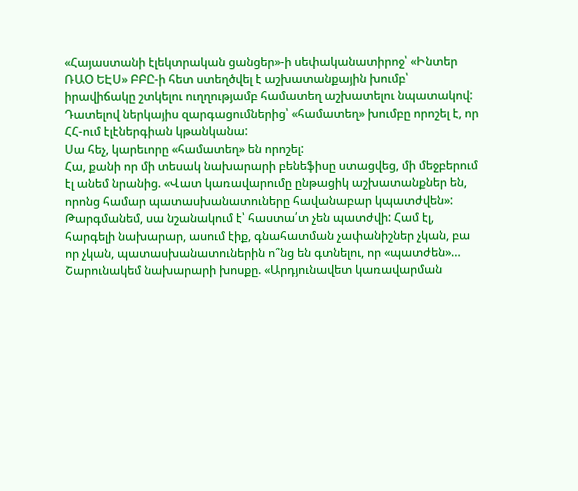«Հայաստանի էլեկտրական ցանցեր»-ի սեփականատիրոջ՝ «Ինտեր ՌԱՕ ԵԷՍ» ԲԲԸ-ի հետ ստեղծվել է աշխատանքային խումբ՝ իրավիճակը շտկելու ուղղությամբ համատեղ աշխատելու նպատակով:
Դատելով ներկայիս զարգացումներից՝ «համատեղ» խումբը որոշել է, որ ՀՀ-ում էլէներգիան կթանկանա:
Սա հեչ, կարեւորը «համատեղ» են որոշել:
Հա, քանի որ մի տեսակ նախարարի բենեֆիսը ստացվեց, մի մեջբերում էլ անեմ նրանից. «Վատ կառավարումը ընթացիկ աշխատանքներ են, որոնց համար պատասխանատուները հավանաբար կպատժվեն»:
Թարգմանեմ, սա նշանակում է՝ հաստա՛տ չեն պատժվի: Համ էլ, հարգելի նախարար, ասում էիք, գնահատման չափանիշներ չկան, բա որ չկան, պատասխանատուներին ո՞նց են գտնելու, որ «պատժեն»…
Շարունակեմ նախարարի խոսքը. «Արդյունավետ կառավարման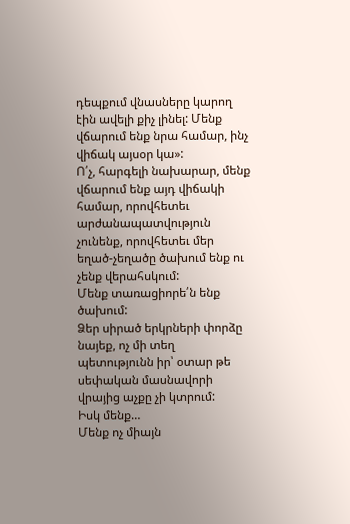դեպքում վնասները կարող էին ավելի քիչ լինել: Մենք վճարում ենք նրա համար, ինչ վիճակ այսօր կա»:
Ո՛չ, հարգելի նախարար, մենք վճարում ենք այդ վիճակի համար, որովհետեւ արժանապատվություն չունենք, որովհետեւ մեր եղած-չեղածը ծախում ենք ու չենք վերահսկում:
Մենք տառացիորե՛ն ենք ծախում:
Ձեր սիրած երկրների փորձը նայեք, ոչ մի տեղ պետությունն իր՝ օտար թե սեփական մասնավորի վրայից աչքը չի կտրում:
Իսկ մենք…
Մենք ոչ միայն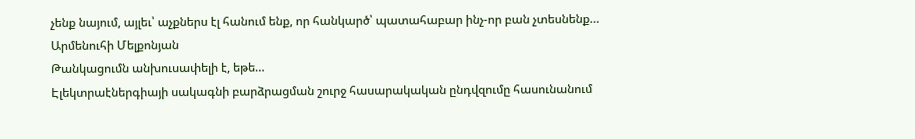չենք նայում, այլեւ՝ աչքներս էլ հանում ենք, որ հանկարծ՝ պատահաբար ինչ-որ բան չտեսնենք…
Արմենուհի Մելքոնյան
Թանկացումն անխուսափելի է, եթե…
Էլեկտրաէներգիայի սակագնի բարձրացման շուրջ հասարակական ընդվզումը հասունանում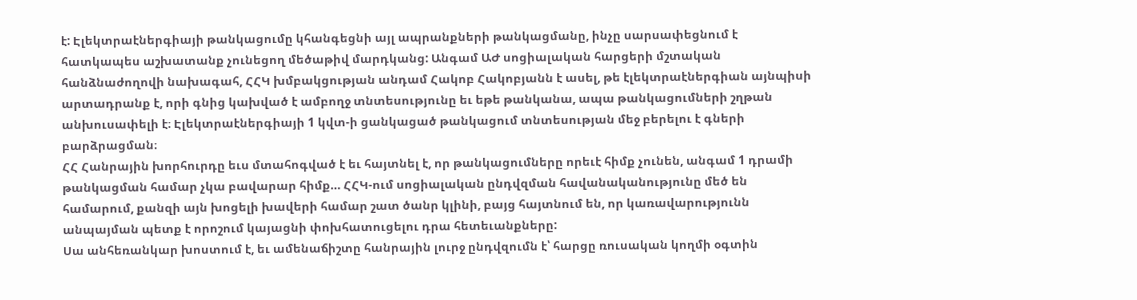է: Էլեկտրաէներգիայի թանկացումը կհանգեցնի այլ ապրանքների թանկացմանը, ինչը սարսափեցնում է հատկապես աշխատանք չունեցող մեծաթիվ մարդկանց: Անգամ ԱԺ սոցիալական հարցերի մշտական հանձնաժողովի նախագահ, ՀՀԿ խմբակցության անդամ Հակոբ Հակոբյանն է ասել, թե էլեկտրաէներգիան այնպիսի արտադրանք է, որի գնից կախված է ամբողջ տնտեսությունը եւ եթե թանկանա, ապա թանկացումների շղթան անխուսափելի է։ Էլեկտրաէներգիայի 1 կվտ-ի ցանկացած թանկացում տնտեսության մեջ բերելու է գների բարձրացման։
ՀՀ Հանրային խորհուրդը եւս մտահոգված է եւ հայտնել է, որ թանկացումները որեւէ հիմք չունեն, անգամ 1 դրամի թանկացման համար չկա բավարար հիմք… ՀՀԿ-ում սոցիալական ընդվզման հավանականությունը մեծ են համարում, քանզի այն խոցելի խավերի համար շատ ծանր կլինի, բայց հայտնում են, որ կառավարությունն անպայման պետք է որոշում կայացնի փոխհատուցելու դրա հետեւանքները:
Սա անհեռանկար խոստում է, եւ ամենաճիշտը հանրային լուրջ ընդվզումն է՝ հարցը ռուսական կողմի օգտին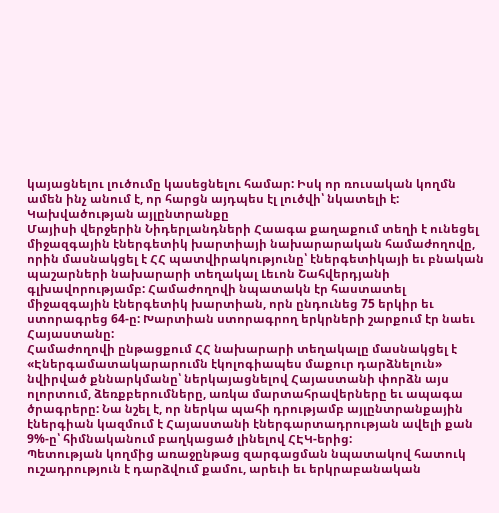կայացնելու լուծումը կասեցնելու համար: Իսկ որ ռուսական կողմն ամեն ինչ անում է, որ հարցն այդպես էլ լուծվի՝ նկատելի է:
Կախվածության այլընտրանքը
Մայիսի վերջերին Նիդերլանդների Հաագա քաղաքում տեղի է ունեցել միջազգային էներգետիկ խարտիայի նախարարական համաժողովը, որին մասնակցել է ՀՀ պատվիրակությունը՝ էներգետիկայի եւ բնական պաշարների նախարարի տեղակալ Լեւոն Շահվերդյանի գլխավորությամբ: Համաժողովի նպատակն էր հաստատել միջազգային էներգետիկ խարտիան, որն ընդունեց 75 երկիր եւ ստորագրեց 64-ը: Խարտիան ստորագրող երկրների շարքում էր նաեւ Հայաստանը:
Համաժողովի ընթացքում ՀՀ նախարարի տեղակալը մասնակցել է «Էներգամատակարարումն էկոլոգիապես մաքուր դարձնելուն» նվիրված քննարկմանը՝ ներկայացնելով Հայաստանի փորձն այս ոլորտում, ձեռքբերումները, առկա մարտահրավերները եւ ապագա ծրագրերը: Նա նշել է, որ ներկա պահի դրությամբ այլընտրանքային էներգիան կազմում է Հայաստանի էներգարտադրության ավելի քան 9%-ը՝ հիմնականում բաղկացած լինելով ՀԷԿ-երից:
Պետության կողմից առաջընթաց զարգացման նպատակով հատուկ ուշադրություն է դարձվում քամու, արեւի եւ երկրաբանական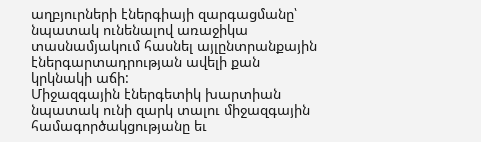աղբյուրների էներգիայի զարգացմանը՝ նպատակ ունենալով առաջիկա տասնամյակում հասնել այլընտրանքային էներգարտադրության ավելի քան կրկնակի աճի:
Միջազգային էներգետիկ խարտիան նպատակ ունի զարկ տալու միջազգային համագործակցությանը եւ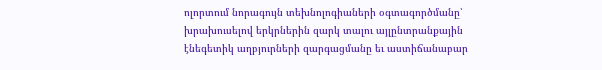ոլորտում նորագույն տեխնոլոգիաների օգտագործմանը՝ խրախուսելով երկրներին զարկ տալու այլընտրանքային էնեգետիկ աղբյուրների զարգացմանը եւ աստիճանաբար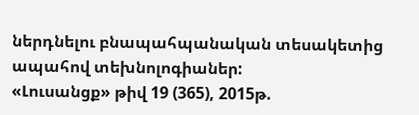ներդնելու բնապահպանական տեսակետից ապահով տեխնոլոգիաներ:
«Լուսանցք» թիվ 19 (365), 2015թ.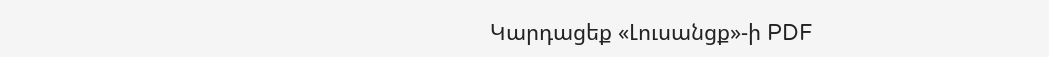Կարդացեք «Լուսանցք»-ի PDF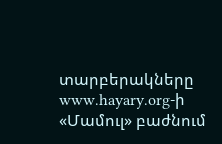տարբերակները www.hayary.org-ի «Մամուլ» բաժնում